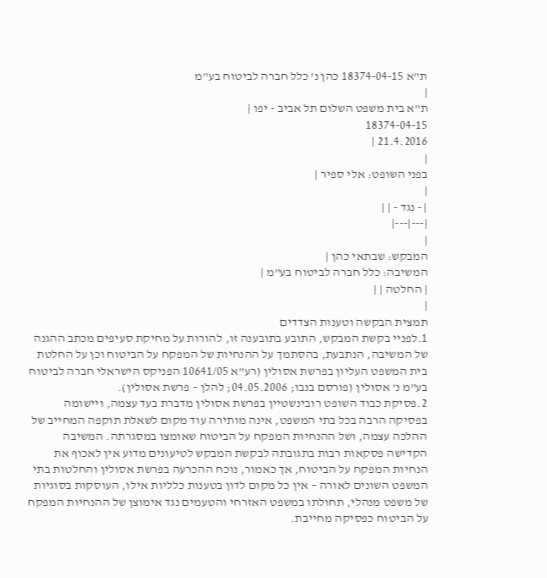ת"א 18374-04-15 כהן נ' כלל חברה לביטוח בע"מ
|
ת"א בית משפט השלום תל אביב - יפו |
18374-04-15
21.4.2016 |
|
בפני השופט: אלי ספיר |
|
| - נגד - | |
|---|---|
|
המבקש: שבתאי כהן |
המשיבה: כלל חברה לביטוח בע"מ |
| החלטה | |
|
תמצית הבקשה וטענות הצדדים
1.לפניי בקשת המבקש, התובע בתובענה זו, להורות על מחיקת סעיפים מכתב ההגנה של המשיבה, הנתבעת, בהסתמך על ההנחיות של המפקח על הביטוח וכן על החלטת בית המשפט העליון בפרשת אסולין (רע"א 10641/05 הפניקס הישראלי חברה לביטוח בע"מ נ' אסולין (פורסם בנבו; 04.05.2006; להלן – פרשת אסולין).
2.פסיקת כבוד השופט רובינשטיין בפרשת אסולין מדברת בעד עצמה, ויישומה בפסיקה הרבה בכל בתי המשפט, אינה מותירה עוד מקום לשאלת תוקפה המחייב של ההלכה עצמה, ושל ההנחיות המפקח על הביטוח שאומצו במסגרתה. המשיבה הקדישה פסקאות רבות בתגובתה לבקשת המבקש לטיעונים מדוע אין לאכוף את הנחיות המפקח על הביטוח, אך כאמור, נוכח ההכרעה בפרשת אסולין והחלטות בתי המשפט השונים לאורה – אין כל מקום לדון בטענות כלליות אילו, העוסקות בסוגיות של משפט מנהלי, תחולתו במשפט האזרחי והטעמים נגד אימוצן של ההנחיות המפקח על הביטוח כפסיקה מחייבת.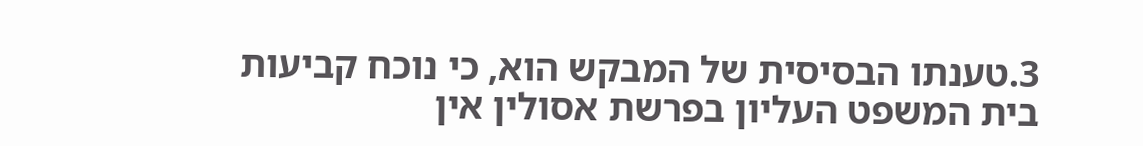3.טענתו הבסיסית של המבקש הוא, כי נוכח קביעות בית המשפט העליון בפרשת אסולין אין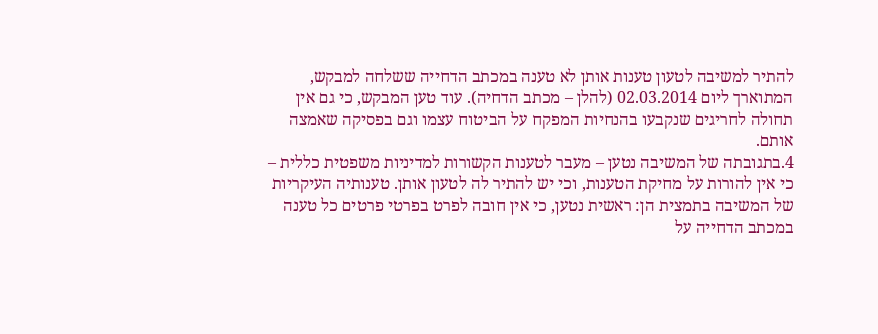להתיר למשיבה לטעון טענות אותן לא טענה במכתב הדחייה ששלחה למבקש, המתוארך ליום 02.03.2014 (להלן – מכתב הדחיה). עוד טען המבקש, כי גם אין תחולה לחריגים שנקבעו בהנחיות המפקח על הביטוח עצמו וגם בפסיקה שאמצה אותם.
4.בתגובתה של המשיבה נטען – מעבר לטענות הקשורות למדיניות משפטית כללית – כי אין להורות על מחיקת הטענות, וכי יש להתיר לה לטעון אותן. טענותיה העיקריות של המשיבה בתמצית הן: ראשית נטען, כי אין חובה לפרט בפרטי פרטים כל טענה במכתב הדחייה על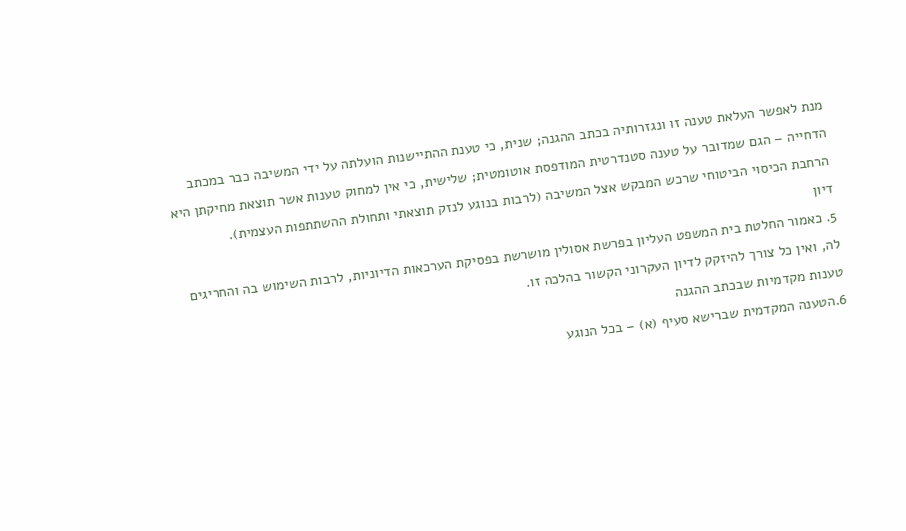מנת לאפשר העלאת טענה זו ונגזרותיה בכתב ההגנה; שנית, כי טענת ההתיישנות הועלתה על ידי המשיבה כבר במכתב הדחייה – הגם שמדובר על טענה סטנדרטית המודפסת אוטומטית; שלישית, כי אין למחוק טענות אשר תוצאת מחיקתן היא הרחבת הכיסוי הביטוחי שרכש המבקש אצל המשיבה (לרבות בנוגע לנזק תוצאתי ותחולת ההשתתפות העצמית).
דיון
5. כאמור החלטת בית המשפט העליון בפרשת אסולין מושרשת בפסיקת הערכאות הדיוניות, לרבות השימוש בה והחריגים לה, ואין כל צורך להיזקק לדיון העקרוני הקשור בהלכה זו.
טענות מקדמיות שבכתב ההגנה
6.הטענה המקדמית שברישא סעיף (א) – בכל הנוגע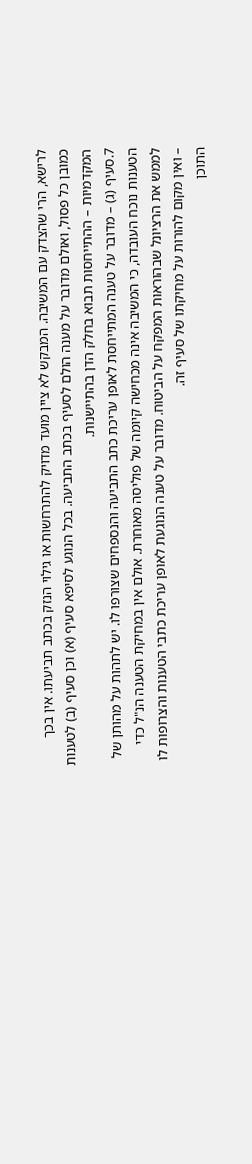לרישא, הרי שהצדק עם המשיבה. המבקש לא ציין מועד מדויק להתרחשות או גילוי הנזק בכתב תביעתו. אין בכך כמובן כל פסול, ואולם מדובר על מענה הולם לסעיף בכתב התביעה. בכל הנוגע לסיפא סעיף (א) וכן סעיף (ב) לטענות המקדמיות – ההתייחסות תבוא בחלק הדן בהתיישנות.
7.סעיף (ג) – מדובר על טענה המתייחסת לאופן עריכת כתב התביעה והנספחים שצורפו לו. יש לתהות על מהותן של הטענות נוכח העובדה, כי המשיבה אינה מכחישה קיומה של פוליסה מאוחרת. אולם אין במחיקת הטענה הנ"ל כדי לממש את הרציונל שבהוראות המפקח על הביטוח. מדובר על טענה הנוגעת לאופן עריכת כתבי הטענות והצרופות לו – ואין מקום להורות על מחיקתו של סעיף זה.
התוכן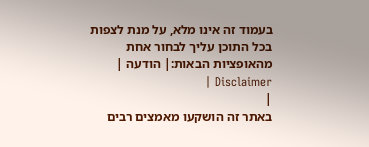בעמוד זה אינו מלא, על מנת לצפות בכל התוכן עליך לבחור אחת מהאופציות הבאות:| הודעה | Disclaimer |
|
באתר זה הושקעו מאמצים רבים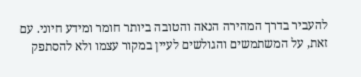להעביר בדרך המהירה הנאה והטובה ביותר חומר ומידע חיוני. עם זאת, על המשתמשים והגולשים לעיין במקור עצמו ולא להסתפק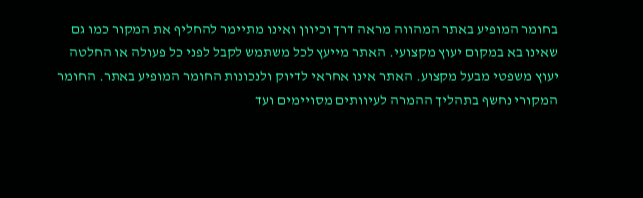בחומר המופיע באתר המהווה מראה דרך וכיוון ואינו מתיימר להחליף את המקור כמו גם שאינו בא במקום יעוץ מקצועי. האתר מייעץ לכל משתמש לקבל לפני כל פעולה או החלטה יעוץ משפטי מבעל מקצוע. האתר אינו אחראי לדיוק ולנכונות החומר המופיע באתר. החומר המקורי נחשף בתהליך ההמרה לעיוותים מסויימים ועד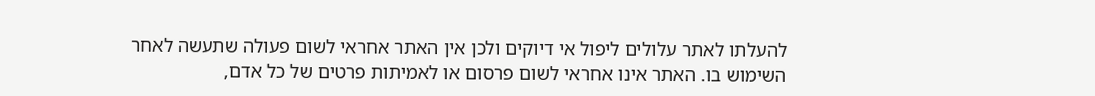להעלתו לאתר עלולים ליפול אי דיוקים ולכן אין האתר אחראי לשום פעולה שתעשה לאחר השימוש בו. האתר אינו אחראי לשום פרסום או לאמיתות פרטים של כל אדם,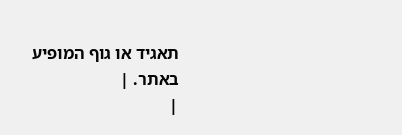תאגיד או גוף המופיע באתר. |
|